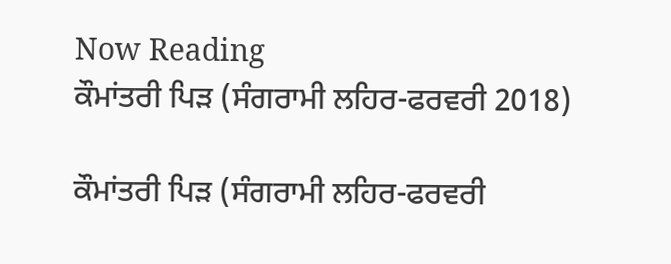Now Reading
ਕੌਮਾਂਤਰੀ ਪਿੜ (ਸੰਗਰਾਮੀ ਲਹਿਰ-ਫਰਵਰੀ 2018)

ਕੌਮਾਂਤਰੀ ਪਿੜ (ਸੰਗਰਾਮੀ ਲਹਿਰ-ਫਰਵਰੀ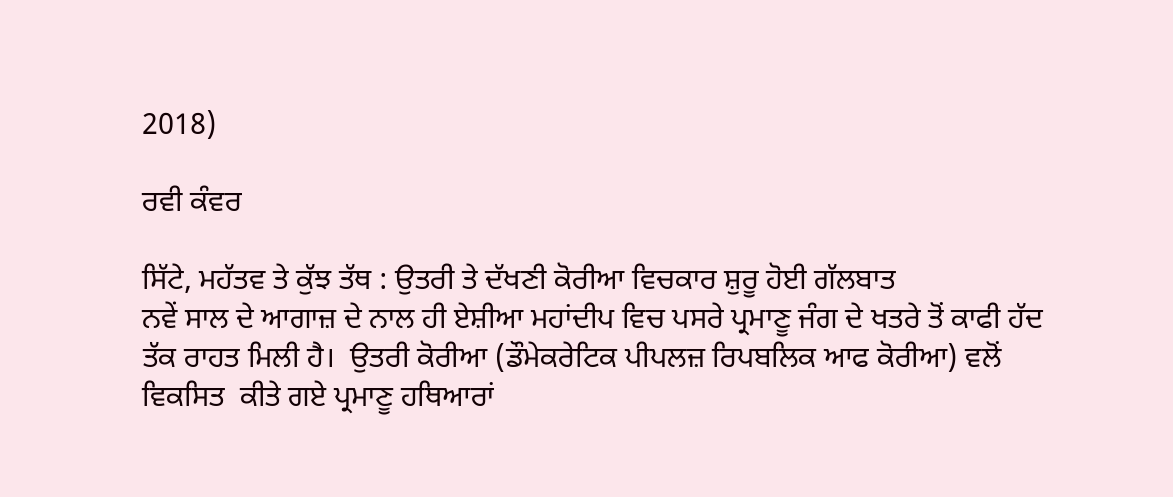2018)

ਰਵੀ ਕੰਵਰ

ਸਿੱਟੇ, ਮਹੱਤਵ ਤੇ ਕੁੱਝ ਤੱਥ : ਉਤਰੀ ਤੇ ਦੱਖਣੀ ਕੋਰੀਆ ਵਿਚਕਾਰ ਸ਼ੁਰੂ ਹੋਈ ਗੱਲਬਾਤ
ਨਵੇਂ ਸਾਲ ਦੇ ਆਗਾਜ਼ ਦੇ ਨਾਲ ਹੀ ਏਸ਼ੀਆ ਮਹਾਂਦੀਪ ਵਿਚ ਪਸਰੇ ਪ੍ਰਮਾਣੂ ਜੰਗ ਦੇ ਖਤਰੇ ਤੋਂ ਕਾਫੀ ਹੱਦ ਤੱਕ ਰਾਹਤ ਮਿਲੀ ਹੈ।  ਉਤਰੀ ਕੋਰੀਆ (ਡੌਮੇਕਰੇਟਿਕ ਪੀਪਲਜ਼ ਰਿਪਬਲਿਕ ਆਫ ਕੋਰੀਆ) ਵਲੋਂ ਵਿਕਸਿਤ  ਕੀਤੇ ਗਏ ਪ੍ਰਮਾਣੂ ਹਥਿਆਰਾਂ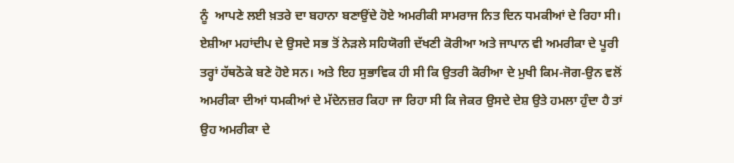ਨੂੰ  ਆਪਣੇ ਲਈ ਖ਼ਤਰੇ ਦਾ ਬਹਾਨਾ ਬਣਾਉਂਦੇ ਹੋਏ ਅਮਰੀਕੀ ਸਾਮਰਾਜ ਨਿਤ ਦਿਨ ਧਮਕੀਆਂ ਦੇ ਰਿਹਾ ਸੀ। ਏਸ਼ੀਆ ਮਹਾਂਦੀਪ ਦੇ ਉਸਦੇ ਸਭ ਤੋਂ ਨੇੜਲੇ ਸਹਿਯੋਗੀ ਦੱਖਣੀ ਕੋਰੀਆ ਅਤੇ ਜਾਪਾਨ ਵੀ ਅਮਰੀਕਾ ਦੇ ਪੂਰੀ ਤਰ੍ਹਾਂ ਹੱਥਠੋਕੇ ਬਣੇ ਹੋਏ ਸਨ। ਅਤੇ ਇਹ ਸੁਭਾਵਿਕ ਹੀ ਸੀ ਕਿ ਉਤਰੀ ਕੋਰੀਆ ਦੇ ਮੁਖੀ ਕਿਮ-ਜੋਗ-ਉਨ ਵਲੋਂ ਅਮਰੀਕਾ ਦੀਆਂ ਧਮਕੀਆਂ ਦੇ ਮੱਦੇਨਜ਼ਰ ਕਿਹਾ ਜਾ ਰਿਹਾ ਸੀ ਕਿ ਜੇਕਰ ਉਸਦੇ ਦੇਸ਼ ਉਤੇ ਹਮਲਾ ਹੁੰਦਾ ਹੈ ਤਾਂ ਉਹ ਅਮਰੀਕਾ ਦੇ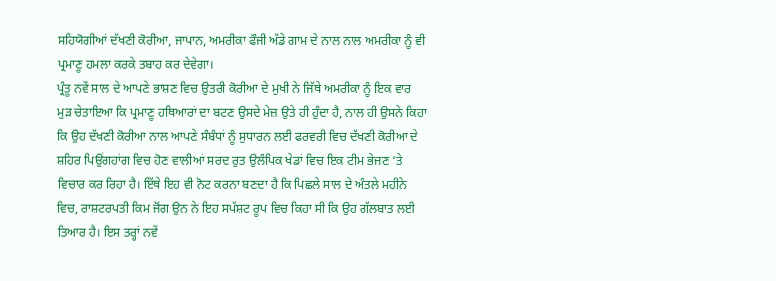ਸਹਿਯੋਗੀਆਂ ਦੱਖਣੀ ਕੋਰੀਆ, ਜਾਪਾਨ, ਅਮਰੀਕਾ ਫੌਜੀ ਅੱਡੇ ਗਾਮ ਦੇ ਨਾਲ ਨਾਲ ਅਮਰੀਕਾ ਨੂੰ ਵੀ ਪ੍ਰਮਾਣੂ ਹਮਲਾ ਕਰਕੇ ਤਬਾਹ ਕਰ ਦੇਵੇਗਾ।
ਪ੍ਰੰਤੂ ਨਵੇਂ ਸਾਲ ਦੇ ਆਪਣੇ ਭਾਸ਼ਣ ਵਿਚ ਉਤਰੀ ਕੋਰੀਆ ਦੇ ਮੁਖੀ ਨੇ ਜਿੱਥੇ ਅਮਰੀਕਾ ਨੂੰ ਇਕ ਵਾਰ ਮੁੜ ਚੇਤਾਇਆ ਕਿ ਪ੍ਰਮਾਣੂ ਹਥਿਆਰਾਂ ਦਾ ਬਟਣ ਉਸਦੇ ਮੇਜ਼ ਉਤੇ ਹੀ ਹੁੰਦਾ ਹੈ, ਨਾਲ ਹੀ ਉਸਨੇ ਕਿਹਾ ਕਿ ਉਹ ਦੱਖਣੀ ਕੋਰੀਆ ਨਾਲ ਆਪਣੇ ਸੰਬੰਧਾਂ ਨੂੰ ਸੁਧਾਰਨ ਲਈ ਫਰਵਰੀ ਵਿਚ ਦੱਖਣੀ ਕੋਰੀਆ ਦੇ ਸ਼ਹਿਰ ਪਿਉਂਗਹਾਂਗ ਵਿਚ ਹੋਣ ਵਾਲੀਆਂ ਸਰਦ ਰੁਤ ਉਲੰਪਿਕ ਖੇਡਾਂ ਵਿਚ ਇਕ ਟੀਮ ਭੇਜਣ ‘ਤੇ ਵਿਚਾਰ ਕਰ ਰਿਹਾ ਹੈ। ਇੱਥੇ ਇਹ ਵੀ ਨੋਟ ਕਰਨਾ ਬਣਦਾ ਹੈ ਕਿ ਪਿਛਲੇ ਸਾਲ ਦੇ ਅੰਤਲੇ ਮਹੀਨੇ ਵਿਚ, ਰਾਸ਼ਟਰਪਤੀ ਕਿਮ ਜੋਂਗ ਉਨ ਨੇ ਇਹ ਸਪੱਸ਼ਟ ਰੂਪ ਵਿਚ ਕਿਹਾ ਸੀ ਕਿ ਉਹ ਗੱਲਬਾਤ ਲਈ ਤਿਆਰ ਹੈ। ਇਸ ਤਰ੍ਹਾਂ ਨਵੇਂ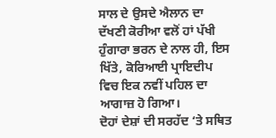ਸਾਲ ਦੇ ਉਸਦੇ ਐਲਾਨ ਦਾ ਦੱਖਣੀ ਕੋਰੀਆ ਵਲੋਂ ਹਾਂ ਪੱਖੀ ਹੁੰਗਾਰਾ ਭਰਨ ਦੇ ਨਾਲ ਹੀ, ਇਸ ਖਿੱਤੇ, ਕੋਰਿਆਈ ਪ੍ਰਾਇਦੀਪ ਵਿਚ ਇਕ ਨਵੀਂ ਪਹਿਲ ਦਾ ਆਗਾਜ਼ ਹੋ ਗਿਆ।
ਦੋਹਾਂ ਦੇਸ਼ਾਂ ਦੀ ਸਰਹੱਦ ‘ਤੇ ਸਥਿਤ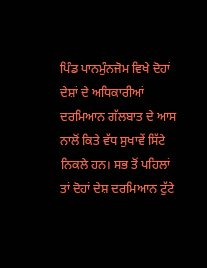ਪਿੰਡ ਪਾਨਮੁੰਨਜੋਮ ਵਿਖੇ ਦੋਹਾਂ ਦੇਸ਼ਾਂ ਦੇ ਅਧਿਕਾਰੀਆਂ ਦਰਮਿਆਨ ਗੱਲਬਾਤ ਦੇ ਆਸ ਨਾਲੋਂ ਕਿਤੇ ਵੱਧ ਸੁਖਾਵੇਂ ਸਿੱਟੇ ਨਿਕਲੇ ਹਨ। ਸਭ ਤੋਂ ਪਹਿਲਾਂ ਤਾਂ ਦੋਹਾਂ ਦੇਸ਼ ਦਰਮਿਆਨ ਟੁੱਟੇ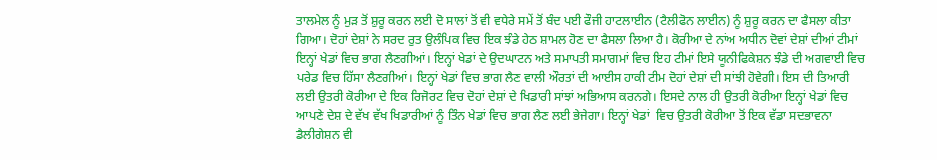ਤਾਲਮੇਲ ਨੂੰ ਮੁੜ ਤੋਂ ਸ਼ੁਰੂ ਕਰਨ ਲਈ ਦੋ ਸਾਲਾਂ ਤੋਂ ਵੀ ਵਧੇਰੇ ਸਮੇਂ ਤੋਂ ਬੰਦ ਪਈ ਫੌਜੀ ਹਾਟਲਾਈਨ (ਟੈਲੀਫੋਨ ਲਾਈਨ) ਨੂੰ ਸ਼ੁਰੂ ਕਰਨ ਦਾ ਫੈਸਲਾ ਕੀਤਾ ਗਿਆ। ਦੋਹਾਂ ਦੇਸ਼ਾਂ ਨੇ ਸਰਦ ਰੁਤ ਉਲੰਪਿਕ ਵਿਚ ਇਕ ਝੰਡੇ ਹੇਠ ਸ਼ਾਮਲ ਹੋਣ ਦਾ ਫੈਸਲਾ ਲਿਆ ਹੈ। ਕੋਰੀਆ ਦੇ ਨਾਂਅ ਅਧੀਨ ਦੋਵਾਂ ਦੇਸ਼ਾਂ ਦੀਆਂ ਟੀਮਾਂ ਇਨ੍ਹਾਂ ਖੇਡਾਂ ਵਿਚ ਭਾਗ ਲੈਣਗੀਆਂ। ਇਨ੍ਹਾਂ ਖੇਡਾਂ ਦੇ ਉਦਘਾਟਨ ਅਤੇ ਸਮਾਪਤੀ ਸਮਾਗਮਾਂ ਵਿਚ ਇਹ ਟੀਮਾਂ ਇਸੇ ਯੂਨੀਫਿਕੇਸ਼ਨ ਝੰਡੇ ਦੀ ਅਗਵਾਈ ਵਿਚ ਪਰੇਡ ਵਿਚ ਹਿੱਸਾ ਲੈਣਗੀਆਂ। ਇਨ੍ਹਾਂ ਖੇਡਾਂ ਵਿਚ ਭਾਗ ਲੈਣ ਵਾਲੀ ਔਰਤਾਂ ਦੀ ਆਈਸ ਹਾਕੀ ਟੀਮ ਦੋਹਾਂ ਦੇਸ਼ਾਂ ਦੀ ਸਾਂਝੀ ਹੋਵੇਗੀ। ਇਸ ਦੀ ਤਿਆਰੀ ਲਈ ਉਤਰੀ ਕੋਰੀਆ ਦੇ ਇਕ ਰਿਜੋਰਟ ਵਿਚ ਦੋਹਾਂ ਦੇਸ਼ਾਂ ਦੇ ਖਿਡਾਰੀ ਸਾਂਝਾਂ ਅਭਿਆਸ ਕਰਨਗੇ। ਇਸਦੇ ਨਾਲ ਹੀ ਉਤਰੀ ਕੋਰੀਆ ਇਨ੍ਹਾਂ ਖੇਡਾਂ ਵਿਚ ਆਪਣੇ ਦੇਸ਼ ਦੇ ਵੱਖ ਵੱਖ ਖਿਡਾਰੀਆਂ ਨੂੰ ਤਿੰਨ ਖੇਡਾਂ ਵਿਚ ਭਾਗ ਲੈਣ ਲਈ ਭੇਜੇਗਾ। ਇਨ੍ਹਾਂ ਖੇਡਾਂ  ਵਿਚ ਉਤਰੀ ਕੋਰੀਆ ਤੋਂ ਇਕ ਵੱਡਾ ਸਦਭਾਵਨਾ ਡੈਲੀਗੇਸ਼ਨ ਵੀ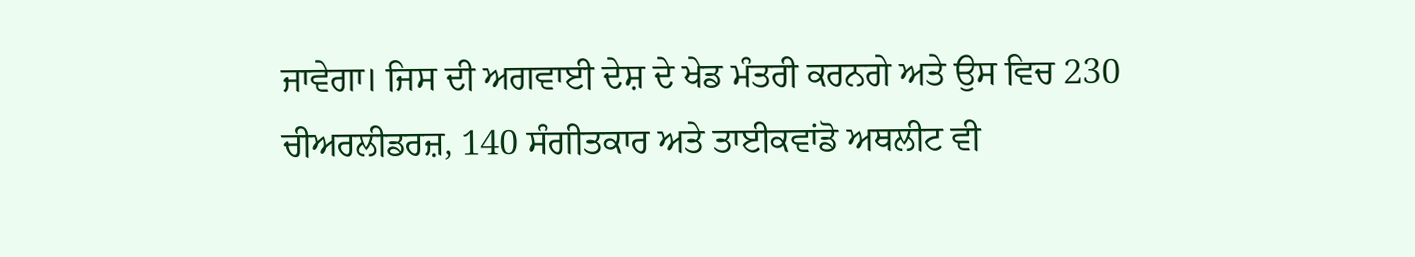ਜਾਵੇਗਾ। ਜਿਸ ਦੀ ਅਗਵਾਈ ਦੇਸ਼ ਦੇ ਖੇਡ ਮੰਤਰੀ ਕਰਨਗੇ ਅਤੇ ਉਸ ਵਿਚ 230 ਚੀਅਰਲੀਡਰਜ਼, 140 ਸੰਗੀਤਕਾਰ ਅਤੇ ਤਾਈਕਵਾਂਡੋ ਅਥਲੀਟ ਵੀ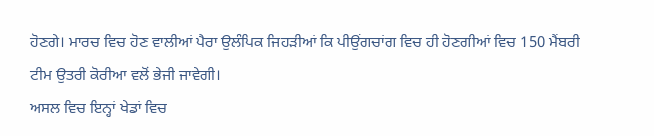ਹੋਣਗੇ। ਮਾਰਚ ਵਿਚ ਹੋਣ ਵਾਲੀਆਂ ਪੈਰਾ ਉਲੰਪਿਕ ਜਿਹੜੀਆਂ ਕਿ ਪੀਉਂਗਚਾਂਗ ਵਿਚ ਹੀ ਹੋਣਗੀਆਂ ਵਿਚ 150 ਮੈਂਬਰੀ ਟੀਮ ਉਤਰੀ ਕੋਰੀਆ ਵਲੋਂ ਭੇਜੀ ਜਾਵੇਗੀ।
ਅਸਲ ਵਿਚ ਇਨ੍ਹਾਂ ਖੇਡਾਂ ਵਿਚ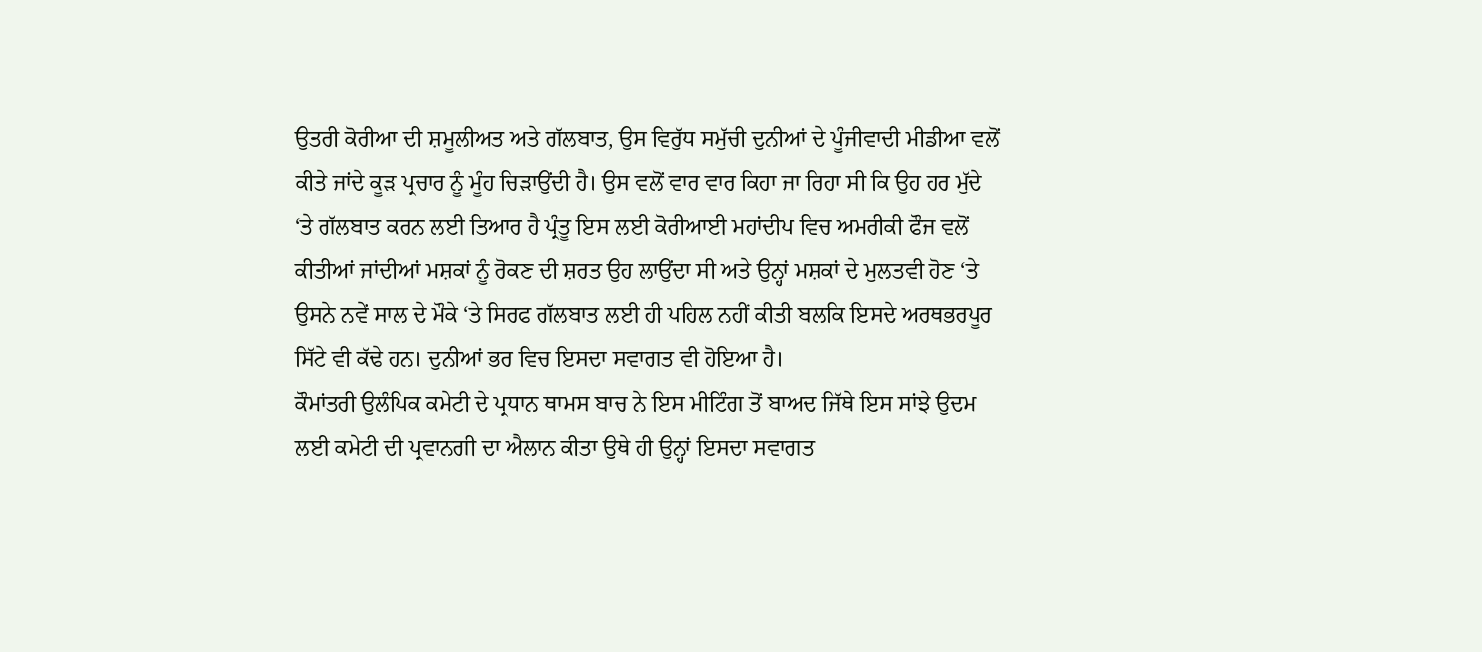ਉਤਰੀ ਕੋਰੀਆ ਦੀ ਸ਼ਮੂਲੀਅਤ ਅਤੇ ਗੱਲਬਾਤ, ਉਸ ਵਿਰੁੱਧ ਸਮੁੱਚੀ ਦੁਨੀਆਂ ਦੇ ਪੂੰਜੀਵਾਦੀ ਮੀਡੀਆ ਵਲੋਂ ਕੀਤੇ ਜਾਂਦੇ ਕੂੜ ਪ੍ਰਚਾਰ ਨੂੰ ਮੂੰਹ ਚਿੜਾਉਂਦੀ ਹੈ। ਉਸ ਵਲੋਂ ਵਾਰ ਵਾਰ ਕਿਹਾ ਜਾ ਰਿਹਾ ਸੀ ਕਿ ਉਹ ਹਰ ਮੁੱਦੇ ‘ਤੇ ਗੱਲਬਾਤ ਕਰਨ ਲਈ ਤਿਆਰ ਹੈ ਪ੍ਰੰਤੂ ਇਸ ਲਈ ਕੋਰੀਆਈ ਮਹਾਂਦੀਪ ਵਿਚ ਅਮਰੀਕੀ ਫੌਜ ਵਲੋਂ ਕੀਤੀਆਂ ਜਾਂਦੀਆਂ ਮਸ਼ਕਾਂ ਨੂੰ ਰੋਕਣ ਦੀ ਸ਼ਰਤ ਉਹ ਲਾਉਂਦਾ ਸੀ ਅਤੇ ਉਨ੍ਹਾਂ ਮਸ਼ਕਾਂ ਦੇ ਮੁਲਤਵੀ ਹੋਣ ‘ਤੇ ਉਸਨੇ ਨਵੇਂ ਸਾਲ ਦੇ ਮੌਕੇ ‘ਤੇ ਸਿਰਫ ਗੱਲਬਾਤ ਲਈ ਹੀ ਪਹਿਲ ਨਹੀਂ ਕੀਤੀ ਬਲਕਿ ਇਸਦੇ ਅਰਥਭਰਪੂਰ ਸਿੱਟੇ ਵੀ ਕੱਢੇ ਹਨ। ਦੁਨੀਆਂ ਭਰ ਵਿਚ ਇਸਦਾ ਸਵਾਗਤ ਵੀ ਹੋਇਆ ਹੈ।
ਕੌਮਾਂਤਰੀ ਉਲੰਪਿਕ ਕਮੇਟੀ ਦੇ ਪ੍ਰਧਾਨ ਥਾਮਸ ਬਾਚ ਨੇ ਇਸ ਮੀਟਿੰਗ ਤੋਂ ਬਾਅਦ ਜਿੱਥੇ ਇਸ ਸਾਂਝੇ ਉਦਮ ਲਈ ਕਮੇਟੀ ਦੀ ਪ੍ਰਵਾਨਗੀ ਦਾ ਐਲਾਨ ਕੀਤਾ ਉਥੇ ਹੀ ਉਨ੍ਹਾਂ ਇਸਦਾ ਸਵਾਗਤ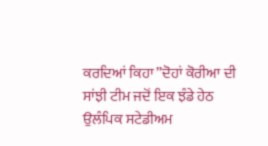ਕਰਦਿਆਂ ਕਿਹਾ ”ਦੋਹਾਂ ਕੋਰੀਆ ਦੀ ਸਾਂਝੀ ਟੀਮ ਜਦੋਂ ਇਕ ਝੰਡੇ ਹੇਠ ਉਲੰਪਿਕ ਸਟੇਡੀਅਮ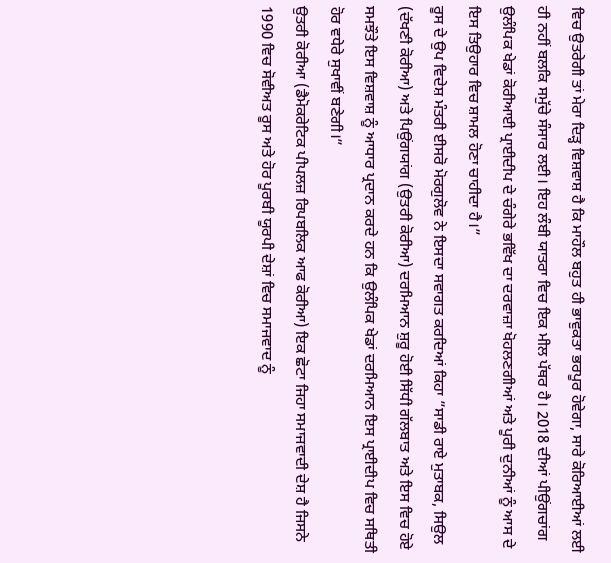ਵਿਚ ਉਤਰੇਗੀ ਤਾਂ ਮੇਰਾ ਦਿੜ੍ਹ ਵਿਸ਼ਵਾਸ਼ ਹੈ ਕਿ ਮਾਹੌਲ ਬਹੁਤ ਹੀ ਭਾਵੁਕਤਾ ਭਰਪੂਰ ਹੋਵੇਗਾ, ਸਾਰੇ ਕੋਰਿਆਈਆਂ ਲਈ ਹੀ ਨਹੀਂ ਬਲਕਿ ਸਮੁੱਚੇ ਸੰਸਾਰ ਲਈ। ਇਹ ਲੰਬੀ ਯਾਤਰਾ ਵਿਚ ਇਕ ਮੀਲ ਪੱਥਰ ਹੈ। 2018 ਦੀਆਂ ਪੀਉਂਗਚਾਂਗ ਉਲੰਪਿਕ ਖੇਡਾਂ ਕੋਰੀਆਈ ਪ੍ਰਾਈਦੀਪ ਦੇ ਚੰਗੇਰੇ ਭਵਿੱਖ ਦਾ ਦਰਵਾਜ਼ਾ ਖੋਹਲਣਗੀਆਂ ਅਤੇ ਪੂਰੀ ਦੁਨੀਆਂ ਨੂੰ ਆਸ ਦੇ ਇਸ ਤਿਉਹਾਰ ਵਿਚ ਸ਼ਾਮਲ ਹੋਣਾ ਚਾਹੀਦਾ ਹੈ।”
ਰੂਸ ਦੇ ਉਪ ਵਿਦੇਸ਼ ਮੰਤਰੀ ਈਸਰੋ ਮੋਰਗੁਲੋਵ ਨੇ ਇਸਦਾ ਸਵਾਗਤ ਕਰਦਿਆਂ ਕਿਹਾ ”ਸਾਡੀ ਰਾਏ ਮੁਤਾਬਕ, ਸਿਉਲ (ਦੱਖਣੀ ਕੋਰੀਆ) ਅਤੇ ਪਿਉਂਗਯਾਂਗ (ਉਤਰੀ ਕੋਰੀਆ) ਦਰਮਿਆਨ ਸ਼ੁਰੂ ਹੋਈ ਸਿੱਧੀ ਗੱਲਬਾਤ ਅਤੇ ਇਸ ਵਿਚ ਹੋਏ ਸਮਝੌਤੇ ਇਸ ਵਿਸ਼ਵਾਸ਼ ਨੂੰ ਆਧਾਰ ਪ੍ਰਦਾਨ ਕਰਦੇ ਹਨ ਕਿ ਉਲੰਪਿਕ ਖੇਡਾਂ ਦਰਮਿਆਨ ਇਸ ਪ੍ਰਾਈਦੀਪ ਵਿਚ ਸਥਿਤੀ ਹੋਰ ਵਧੇਰੇ ਸੁਖਾਵੀਂ ਬਣੇਗੀ।”
ਉਤਰੀ ਕੋਰੀਆ (ਡੈਮੋਕਰੇਟਿਕ ਪੀਪਲਜ਼ ਰਿਪਬਲਿਕ ਆਫ ਕੋਰੀਆ) ਇਕ ਛੋਟਾ ਜਿਹਾ ਸਮਾਜਵਾਦੀ ਦੇਸ਼ ਹੈ ਜਿਸਨੇ 1990 ਵਿਚ ਸੋਵੀਅਤ ਰੂਸ ਅਤੇ ਹੋਰ ਪੂਰਬੀ ਯੂਰਪੀ ਦੇਸ਼ਾਂ ਵਿਚ ਸਮਾਜਵਾਦ ਨੂੰ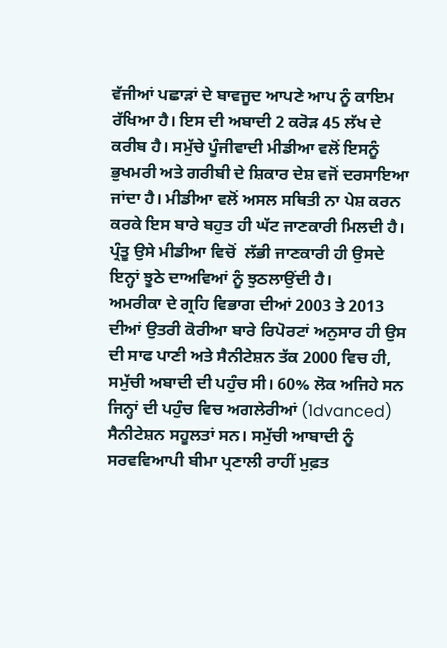ਵੱਜੀਆਂ ਪਛਾੜਾਂ ਦੇ ਬਾਵਜੂਦ ਆਪਣੇ ਆਪ ਨੂੰ ਕਾਇਮ ਰੱਖਿਆ ਹੈ। ਇਸ ਦੀ ਅਬਾਦੀ 2 ਕਰੋੜ 45 ਲੱਖ ਦੇ ਕਰੀਬ ਹੈ। ਸਮੁੱਚੇ ਪੂੰਜੀਵਾਦੀ ਮੀਡੀਆ ਵਲੋਂ ਇਸਨੂੰ ਭੁਖਮਰੀ ਅਤੇ ਗਰੀਬੀ ਦੇ ਸ਼ਿਕਾਰ ਦੇਸ਼ ਵਜੋਂ ਦਰਸਾਇਆ ਜਾਂਦਾ ਹੈ। ਮੀਡੀਆ ਵਲੋਂ ਅਸਲ ਸਥਿਤੀ ਨਾ ਪੇਸ਼ ਕਰਨ ਕਰਕੇ ਇਸ ਬਾਰੇ ਬਹੁਤ ਹੀ ਘੱਟ ਜਾਣਕਾਰੀ ਮਿਲਦੀ ਹੈ। ਪ੍ਰੰਤੂ ਉਸੇ ਮੀਡੀਆ ਵਿਚੋਂ  ਲੱਭੀ ਜਾਣਕਾਰੀ ਹੀ ਉਸਦੇ ਇਨ੍ਹਾਂ ਝੂਠੇ ਦਾਅਵਿਆਂ ਨੂੰ ਝੁਠਲਾਉਂਦੀ ਹੈ।
ਅਮਰੀਕਾ ਦੇ ਗ੍ਰਹਿ ਵਿਭਾਗ ਦੀਆਂ 2003 ਤੇ 2013 ਦੀਆਂ ਉਤਰੀ ਕੋਰੀਆ ਬਾਰੇ ਰਿਪੋਰਟਾਂ ਅਨੁਸਾਰ ਹੀ ਉਸ ਦੀ ਸਾਫ ਪਾਣੀ ਅਤੇ ਸੈਨੀਟੇਸ਼ਨ ਤੱਕ 2000 ਵਿਚ ਹੀ, ਸਮੁੱਚੀ ਅਬਾਦੀ ਦੀ ਪਹੁੰਚ ਸੀ। 60% ਲੋਕ ਅਜਿਹੇ ਸਨ ਜਿਨ੍ਹਾਂ ਦੀ ਪਹੁੰਚ ਵਿਚ ਅਗਲੇਰੀਆਂ (1dvanced) ਸੈਨੀਟੇਸ਼ਨ ਸਹੂਲਤਾਂ ਸਨ। ਸਮੁੱਚੀ ਆਬਾਦੀ ਨੂੰ ਸਰਵਵਿਆਪੀ ਬੀਮਾ ਪ੍ਰਣਾਲੀ ਰਾਹੀਂ ਮੁਫ਼ਤ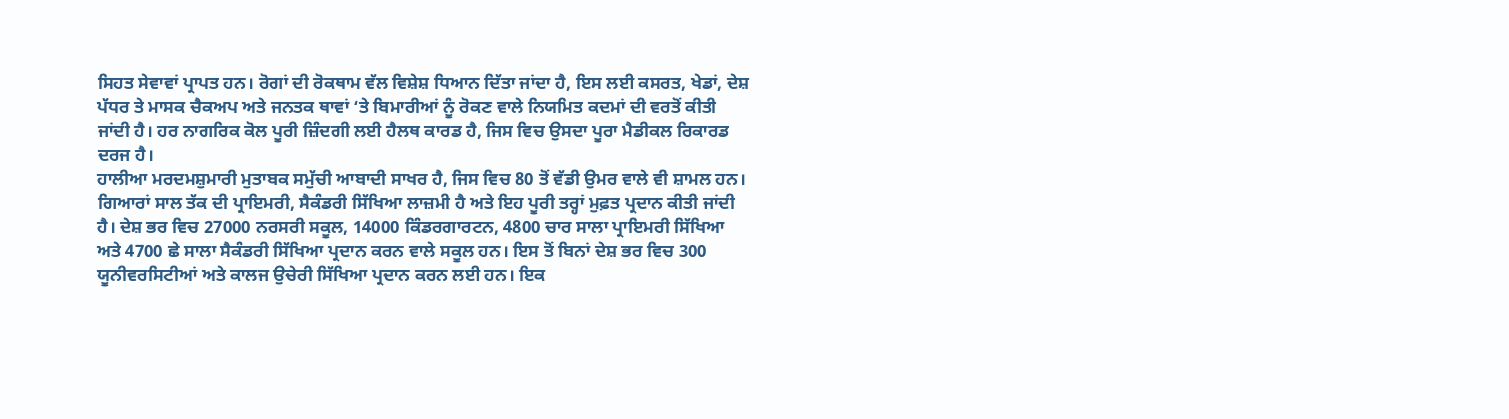ਸਿਹਤ ਸੇਵਾਵਾਂ ਪ੍ਰਾਪਤ ਹਨ। ਰੋਗਾਂ ਦੀ ਰੋਕਥਾਮ ਵੱਲ ਵਿਸ਼ੇਸ਼ ਧਿਆਨ ਦਿੱਤਾ ਜਾਂਦਾ ਹੈ, ਇਸ ਲਈ ਕਸਰਤ, ਖੇਡਾਂ, ਦੇਸ਼ ਪੱਧਰ ਤੇ ਮਾਸਕ ਚੈਕਅਪ ਅਤੇ ਜਨਤਕ ਥਾਵਾਂ ‘ਤੇ ਬਿਮਾਰੀਆਂ ਨੂੰ ਰੋਕਣ ਵਾਲੇ ਨਿਯਮਿਤ ਕਦਮਾਂ ਦੀ ਵਰਤੋਂ ਕੀਤੀ ਜਾਂਦੀ ਹੈ। ਹਰ ਨਾਗਰਿਕ ਕੋਲ ਪੂਰੀ ਜ਼ਿੰਦਗੀ ਲਈ ਹੈਲਥ ਕਾਰਡ ਹੈ, ਜਿਸ ਵਿਚ ਉਸਦਾ ਪੂਰਾ ਮੈਡੀਕਲ ਰਿਕਾਰਡ ਦਰਜ ਹੈ।
ਹਾਲੀਆ ਮਰਦਮਸ਼ੁਮਾਰੀ ਮੁਤਾਬਕ ਸਮੁੱਚੀ ਆਬਾਦੀ ਸਾਖਰ ਹੈ, ਜਿਸ ਵਿਚ 80 ਤੋਂ ਵੱਡੀ ਉਮਰ ਵਾਲੇ ਵੀ ਸ਼ਾਮਲ ਹਨ। ਗਿਆਰਾਂ ਸਾਲ ਤੱਕ ਦੀ ਪ੍ਰਾਇਮਰੀ, ਸੈਕੰਡਰੀ ਸਿੱਖਿਆ ਲਾਜ਼ਮੀ ਹੈ ਅਤੇ ਇਹ ਪੂਰੀ ਤਰ੍ਹਾਂ ਮੁਫ਼ਤ ਪ੍ਰਦਾਨ ਕੀਤੀ ਜਾਂਦੀ ਹੈ। ਦੇਸ਼ ਭਰ ਵਿਚ 27000 ਨਰਸਰੀ ਸਕੂਲ, 14000 ਕਿੰਡਰਗਾਰਟਨ, 4800 ਚਾਰ ਸਾਲਾ ਪ੍ਰਾਇਮਰੀ ਸਿੱਖਿਆ ਅਤੇ 4700 ਛੇ ਸਾਲਾ ਸੈਕੰਡਰੀ ਸਿੱਖਿਆ ਪ੍ਰਦਾਨ ਕਰਨ ਵਾਲੇ ਸਕੂਲ ਹਨ। ਇਸ ਤੋਂ ਬਿਨਾਂ ਦੇਸ਼ ਭਰ ਵਿਚ 300 ਯੂਨੀਵਰਸਿਟੀਆਂ ਅਤੇ ਕਾਲਜ ਉਚੇਰੀ ਸਿੱਖਿਆ ਪ੍ਰਦਾਨ ਕਰਨ ਲਈ ਹਨ। ਇਕ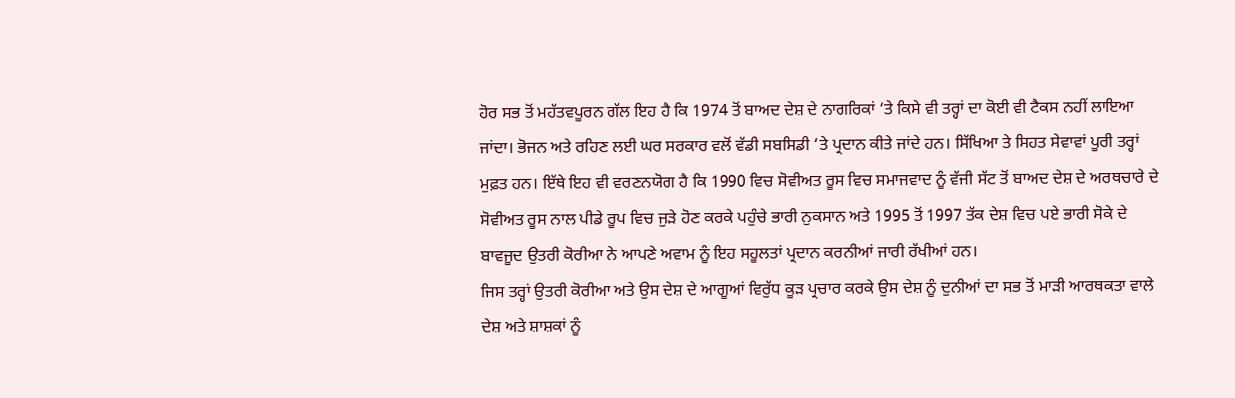ਹੋਰ ਸਭ ਤੋਂ ਮਹੱਤਵਪੂਰਨ ਗੱਲ ਇਹ ਹੈ ਕਿ 1974 ਤੋਂ ਬਾਅਦ ਦੇਸ਼ ਦੇ ਨਾਗਰਿਕਾਂ ‘ਤੇ ਕਿਸੇ ਵੀ ਤਰ੍ਹਾਂ ਦਾ ਕੋਈ ਵੀ ਟੈਕਸ ਨਹੀਂ ਲਾਇਆ ਜਾਂਦਾ। ਭੋਜਨ ਅਤੇ ਰਹਿਣ ਲਈ ਘਰ ਸਰਕਾਰ ਵਲੋਂ ਵੱਡੀ ਸਬਸਿਡੀ ‘ਤੇ ਪ੍ਰਦਾਨ ਕੀਤੇ ਜਾਂਦੇ ਹਨ। ਸਿੱਖਿਆ ਤੇ ਸਿਹਤ ਸੇਵਾਵਾਂ ਪੂਰੀ ਤਰ੍ਹਾਂ ਮੁਫ਼ਤ ਹਨ। ਇੱਥੇ ਇਹ ਵੀ ਵਰਣਨਯੋਗ ਹੈ ਕਿ 1990 ਵਿਚ ਸੋਵੀਅਤ ਰੂਸ ਵਿਚ ਸਮਾਜਵਾਦ ਨੂੰ ਵੱਜੀ ਸੱਟ ਤੋਂ ਬਾਅਦ ਦੇਸ਼ ਦੇ ਅਰਥਚਾਰੇ ਦੇ ਸੋਵੀਅਤ ਰੂਸ ਨਾਲ ਪੀਡੇ ਰੂਪ ਵਿਚ ਜੁੜੇ ਹੋਣ ਕਰਕੇ ਪਹੁੰਚੇ ਭਾਰੀ ਨੁਕਸਾਨ ਅਤੇ 1995 ਤੋਂ 1997 ਤੱਕ ਦੇਸ਼ ਵਿਚ ਪਏ ਭਾਰੀ ਸੋਕੇ ਦੇ ਬਾਵਜੂਦ ਉਤਰੀ ਕੋਰੀਆ ਨੇ ਆਪਣੇ ਅਵਾਮ ਨੂੰ ਇਹ ਸਹੂਲਤਾਂ ਪ੍ਰਦਾਨ ਕਰਨੀਆਂ ਜਾਰੀ ਰੱਖੀਆਂ ਹਨ।
ਜਿਸ ਤਰ੍ਹਾਂ ਉਤਰੀ ਕੋਰੀਆ ਅਤੇ ਉਸ ਦੇਸ਼ ਦੇ ਆਗੂਆਂ ਵਿਰੁੱਧ ਕੂੜ ਪ੍ਰਚਾਰ ਕਰਕੇ ਉਸ ਦੇਸ਼ ਨੂੰ ਦੁਨੀਆਂ ਦਾ ਸਭ ਤੋਂ ਮਾੜੀ ਆਰਥਕਤਾ ਵਾਲੇ ਦੇਸ਼ ਅਤੇ ਸ਼ਾਸ਼ਕਾਂ ਨੂੰ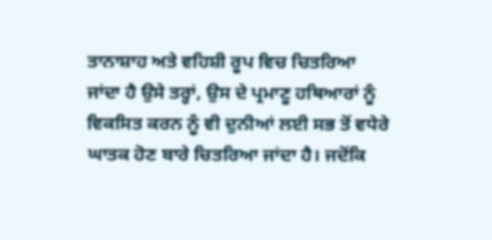ਤਾਨਾਸ਼ਾਹ ਅਤੇ ਵਹਿਸ਼ੀ ਰੂਪ ਵਿਚ ਚਿਤਰਿਆ ਜਾਂਦਾ ਹੈ ਉਸੇ ਤਰ੍ਹਾਂ, ਉਸ ਦੇ ਪ੍ਰਮਾਣੂ ਹਥਿਆਰਾਂ ਨੂੰ ਵਿਕਸਿਤ ਕਰਨ ਨੂੰ ਵੀ ਦੁਨੀਆਂ ਲਈ ਸਭ ਤੋਂ ਵਧੇਰੇ ਘਾਤਕ ਹੋਣ ਬਾਰੇ ਚਿਤਰਿਆ ਜਾਂਦਾ ਹੈ। ਜਦੋਂਕਿ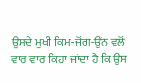ਉਸਦੇ ਮੁਖੀ ਕਿਮ-ਜੋਂਗ-ਉਂਨ ਵਲੋਂ ਵਾਰ ਵਾਰ ਕਿਹਾ ਜਾਂਦਾ ਹੈ ਕਿ ਉਸ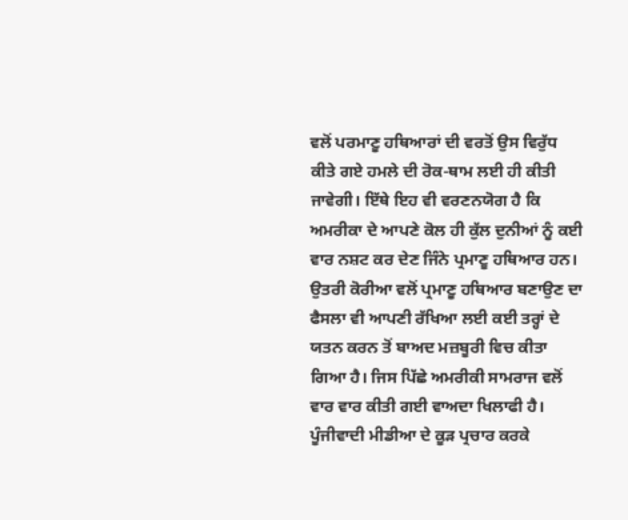ਵਲੋਂ ਪਰਮਾਣੂ ਹਥਿਆਰਾਂ ਦੀ ਵਰਤੋਂ ਉਸ ਵਿਰੁੱਧ ਕੀਤੇ ਗਏ ਹਮਲੇ ਦੀ ਰੋਕ-ਥਾਮ ਲਈ ਹੀ ਕੀਤੀ ਜਾਵੇਗੀ। ਇੱਥੇ ਇਹ ਵੀ ਵਰਣਨਯੋਗ ਹੈ ਕਿ ਅਮਰੀਕਾ ਦੇ ਆਪਣੇ ਕੋਲ ਹੀ ਕੁੱਲ ਦੁਨੀਆਂ ਨੂੰ ਕਈ ਵਾਰ ਨਸ਼ਟ ਕਰ ਦੇਣ ਜਿੰਨੇ ਪ੍ਰਮਾਣੂ ਹਥਿਆਰ ਹਨ। ਉਤਰੀ ਕੋਰੀਆ ਵਲੋਂ ਪ੍ਰਮਾਣੂ ਹਥਿਆਰ ਬਣਾਉਣ ਦਾ ਫੈਸਲਾ ਵੀ ਆਪਣੀ ਰੱਖਿਆ ਲਈ ਕਈ ਤਰ੍ਹਾਂ ਦੇ ਯਤਨ ਕਰਨ ਤੋਂ ਬਾਅਦ ਮਜ਼ਬੂਰੀ ਵਿਚ ਕੀਤਾ ਗਿਆ ਹੈ। ਜਿਸ ਪਿੱਛੇ ਅਮਰੀਕੀ ਸਾਮਰਾਜ ਵਲੋਂ ਵਾਰ ਵਾਰ ਕੀਤੀ ਗਈ ਵਾਅਦਾ ਖਿਲਾਫੀ ਹੈ।
ਪੂੰਜੀਵਾਦੀ ਮੀਡੀਆ ਦੇ ਕੂੜ ਪ੍ਰਚਾਰ ਕਰਕੇ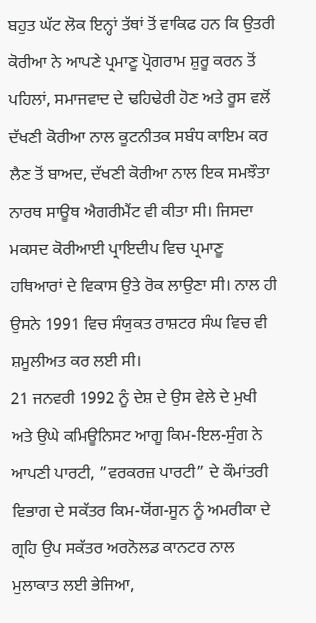ਬਹੁਤ ਘੱਟ ਲੋਕ ਇਨ੍ਹਾਂ ਤੱਥਾਂ ਤੋਂ ਵਾਕਿਫ ਹਨ ਕਿ ਉਤਰੀ ਕੋਰੀਆ ਨੇ ਆਪਣੇ ਪ੍ਰਮਾਣੂ ਪ੍ਰੋਗਰਾਮ ਸ਼ੁਰੂ ਕਰਨ ਤੋਂ ਪਹਿਲਾਂ, ਸਮਾਜਵਾਦ ਦੇ ਢਹਿਢੇਰੀ ਹੋਣ ਅਤੇ ਰੂਸ ਵਲੋਂ ਦੱਖਣੀ ਕੋਰੀਆ ਨਾਲ ਕੂਟਨੀਤਕ ਸਬੰਧ ਕਾਇਮ ਕਰ ਲੈਣ ਤੋਂ ਬਾਅਦ, ਦੱਖਣੀ ਕੋਰੀਆ ਨਾਲ ਇਕ ਸਮਝੌਤਾ ਨਾਰਥ ਸਾਊਥ ਐਗਰੀਮੈਂਟ ਵੀ ਕੀਤਾ ਸੀ। ਜਿਸਦਾ ਮਕਸਦ ਕੋਰੀਆਈ ਪ੍ਰਾਇਦੀਪ ਵਿਚ ਪ੍ਰਮਾਣੂ ਹਥਿਆਰਾਂ ਦੇ ਵਿਕਾਸ ਉਤੇ ਰੋਕ ਲਾਉਣਾ ਸੀ। ਨਾਲ ਹੀ ਉਸਨੇ 1991 ਵਿਚ ਸੰਯੁਕਤ ਰਾਸ਼ਟਰ ਸੰਘ ਵਿਚ ਵੀ ਸ਼ਮੂਲੀਅਤ ਕਰ ਲਈ ਸੀ।
21 ਜਨਵਰੀ 1992 ਨੂੰ ਦੇਸ਼ ਦੇ ਉਸ ਵੇਲੇ ਦੇ ਮੁਖੀ ਅਤੇ ਉਘੇ ਕਮਿਊਨਿਸਟ ਆਗੂ ਕਿਮ-ਇਲ-ਸੁੰਗ ਨੇ ਆਪਣੀ ਪਾਰਟੀ, ”ਵਰਕਰਜ਼ ਪਾਰਟੀ” ਦੇ ਕੌਮਾਂਤਰੀ ਵਿਭਾਗ ਦੇ ਸਕੱਤਰ ਕਿਮ-ਯੋਂਗ-ਸੂਨ ਨੂੰ ਅਮਰੀਕਾ ਦੇ ਗ੍ਰਹਿ ਉਪ ਸਕੱਤਰ ਅਰਨੋਲਡ ਕਾਨਟਰ ਨਾਲ ਮੁਲਾਕਾਤ ਲਈ ਭੇਜਿਆ,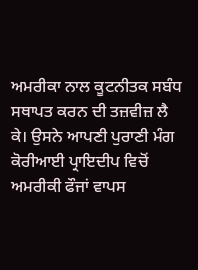ਅਮਰੀਕਾ ਨਾਲ ਕੂਟਨੀਤਕ ਸਬੰਧ ਸਥਾਪਤ ਕਰਨ ਦੀ ਤਜ਼ਵੀਜ਼ ਲੈ ਕੇ। ਉਸਨੇ ਆਪਣੀ ਪੁਰਾਣੀ ਮੰਗ ਕੋਰੀਆਈ ਪ੍ਰਾਇਦੀਪ ਵਿਚੋਂ ਅਮਰੀਕੀ ਫੌਜਾਂ ਵਾਪਸ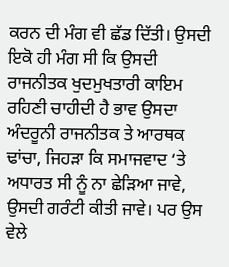ਕਰਨ ਦੀ ਮੰਗ ਵੀ ਛੱਡ ਦਿੱਤੀ। ਉਸਦੀ ਇਕੋ ਹੀ ਮੰਗ ਸੀ ਕਿ ਉਸਦੀ ਰਾਜਨੀਤਕ ਖੁਦਮੁਖਤਾਰੀ ਕਾਇਮ ਰਹਿਣੀ ਚਾਹੀਦੀ ਹੈ ਭਾਵ ਉਸਦਾ ਅੰਦਰੂਨੀ ਰਾਜਨੀਤਕ ਤੇ ਆਰਥਕ ਢਾਂਚਾ, ਜਿਹੜਾ ਕਿ ਸਮਾਜਵਾਦ ‘ਤੇ ਅਧਾਰਤ ਸੀ ਨੂੰ ਨਾ ਛੇੜਿਆ ਜਾਵੇ, ਉਸਦੀ ਗਰੰਟੀ ਕੀਤੀ ਜਾਵੇ। ਪਰ ਉਸ ਵੇਲੇ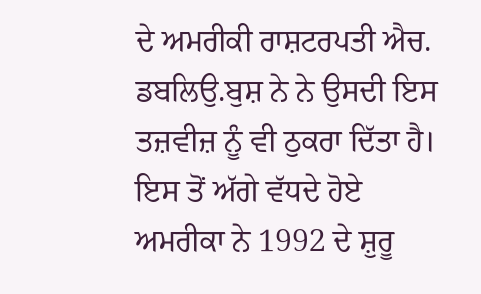ਦੇ ਅਮਰੀਕੀ ਰਾਸ਼ਟਰਪਤੀ ਐਚ. ਡਬਲਿਉ.ਬੁਸ਼ ਨੇ ਨੇ ਉਸਦੀ ਇਸ ਤਜ਼ਵੀਜ਼ ਨੂੰ ਵੀ ਠੁਕਰਾ ਦਿੱਤਾ ਹੈ।
ਇਸ ਤੋਂ ਅੱਗੇ ਵੱਧਦੇ ਹੋਏ ਅਮਰੀਕਾ ਨੇ 1992 ਦੇ ਸ਼ੁਰੂ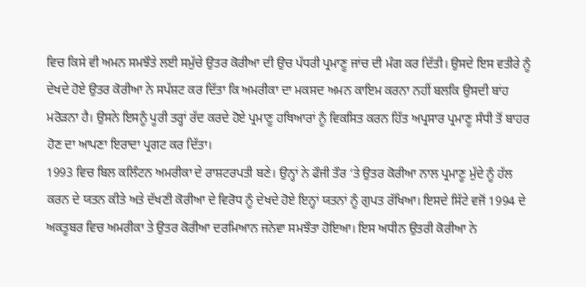ਵਿਚ ਕਿਸੇ ਵੀ ਅਮਨ ਸਮਝੌਤੇ ਲਈ ਸਮੁੱਚੇ ਉਤਰ ਕੋਰੀਆ ਦੀ ਉਚ ਪੱਧਰੀ ਪ੍ਰਮਾਣੂ ਜਾਂਚ ਦੀ ਮੰਗ ਕਰ ਦਿੱਤੀ। ਉਸਦੇ ਇਸ ਵਤੀਰੇ ਨੂੰ ਦੇਖਦੇ ਹੋਏ ਉਤਰ ਕੋਰੀਆ ਨੇ ਸਪੱਸ਼ਟ ਕਰ ਦਿੱਤਾ ਕਿ ਅਮਰੀਕਾ ਦਾ ਮਕਸਦ ਅਮਨ ਕਾਇਮ ਕਰਨਾ ਨਹੀਂ ਬਲਕਿ ਉਸਦੀ ਬਾਂਹ ਮਰੋੜਨਾ ਹੈ। ਉਸਨੇ ਇਸਨੂੰ ਪੂਰੀ ਤਰ੍ਹਾਂ ਰੱਦ ਕਰਦੇ ਹੋਏ ਪ੍ਰਮਾਣੂ ਹਥਿਆਰਾਂ ਨੂੰ ਵਿਕਸਿਤ ਕਰਨ ਹਿੱਤ ਅਪ੍ਰਸਾਰ ਪ੍ਰਮਾਣੂ ਸੰਧੀ ਤੋਂ ਬਾਹਰ ਹੋਣ ਦਾ ਆਪਣਾ ਇਰਾਦਾ ਪ੍ਰਗਟ ਕਰ ਦਿੱਤਾ।
1993 ਵਿਚ ਬਿਲ ਕਲਿੰਟਨ ਅਮਰੀਕਾ ਦੇ ਰਾਸ਼ਟਰਪਤੀ ਬਣੇ। ਉਨ੍ਹਾਂ ਨੇ ਫੌਜੀ ਤੌਰ ‘ਤੇ ਉਤਰ ਕੋਰੀਆ ਨਾਲ ਪ੍ਰਮਾਣੂ ਮੁੱਦੇ ਨੂੰ ਹੱਲ ਕਰਨ ਦੇ ਯਤਨ ਕੀਤੇ ਅਤੇ ਦੱਖਣੀ ਕੋਰੀਆ ਦੇ ਵਿਰੋਧ ਨੂੰ ਦੇਖਦੇ ਹੋਏ ਇਨ੍ਹਾਂ ਯਤਨਾਂ ਨੂੰ ਗੁਪਤ ਰੱਖਿਆ। ਇਸਦੇ ਸਿੱਟੇ ਵਜੋਂ 1994 ਦੇ ਅਕਤੂਬਰ ਵਿਚ ਅਮਰੀਕਾ ਤੇ ਉਤਰ ਕੋਰੀਆ ਦਰਮਿਆਨ ਜਨੇਵਾ ਸਮਝੌਤਾ ਹੋਇਆ। ਇਸ ਅਧੀਨ ਉਤਰੀ ਕੋਰੀਆ ਨੇ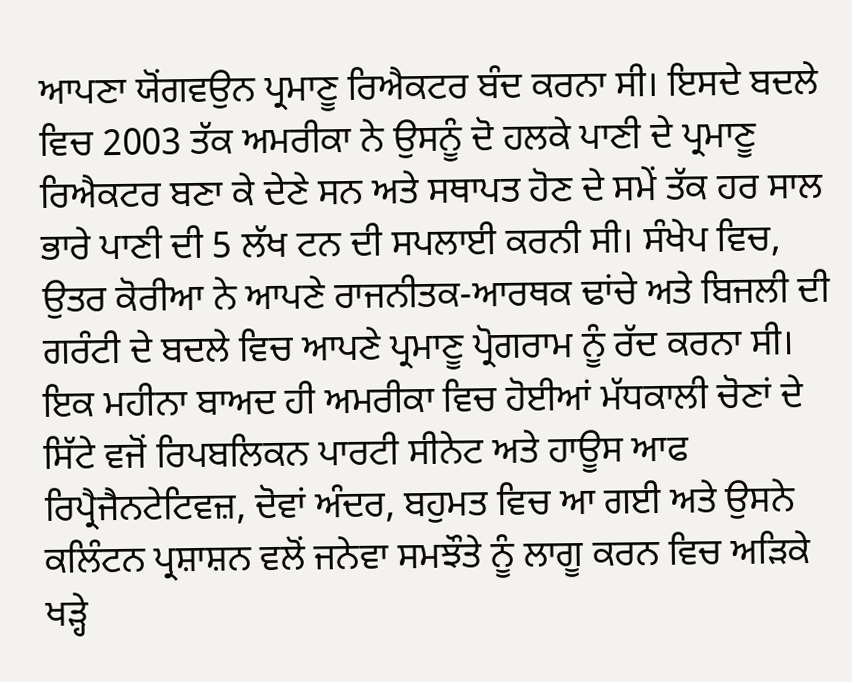ਆਪਣਾ ਯੋਂਗਵਉਨ ਪ੍ਰਮਾਣੂ ਰਿਐਕਟਰ ਬੰਦ ਕਰਨਾ ਸੀ। ਇਸਦੇ ਬਦਲੇ ਵਿਚ 2003 ਤੱਕ ਅਮਰੀਕਾ ਨੇ ਉਸਨੂੰ ਦੋ ਹਲਕੇ ਪਾਣੀ ਦੇ ਪ੍ਰਮਾਣੂ ਰਿਐਕਟਰ ਬਣਾ ਕੇ ਦੇਣੇ ਸਨ ਅਤੇ ਸਥਾਪਤ ਹੋਣ ਦੇ ਸਮੇਂ ਤੱਕ ਹਰ ਸਾਲ ਭਾਰੇ ਪਾਣੀ ਦੀ 5 ਲੱਖ ਟਨ ਦੀ ਸਪਲਾਈ ਕਰਨੀ ਸੀ। ਸੰਖੇਪ ਵਿਚ, ਉਤਰ ਕੋਰੀਆ ਨੇ ਆਪਣੇ ਰਾਜਨੀਤਕ-ਆਰਥਕ ਢਾਂਚੇ ਅਤੇ ਬਿਜਲੀ ਦੀ ਗਰੰਟੀ ਦੇ ਬਦਲੇ ਵਿਚ ਆਪਣੇ ਪ੍ਰਮਾਣੂ ਪ੍ਰੋਗਰਾਮ ਨੂੰ ਰੱਦ ਕਰਨਾ ਸੀ। ਇਕ ਮਹੀਨਾ ਬਾਅਦ ਹੀ ਅਮਰੀਕਾ ਵਿਚ ਹੋਈਆਂ ਮੱਧਕਾਲੀ ਚੋਣਾਂ ਦੇ ਸਿੱਟੇ ਵਜੋਂ ਰਿਪਬਲਿਕਨ ਪਾਰਟੀ ਸੀਨੇਟ ਅਤੇ ਹਾਊਸ ਆਫ ਰਿਪ੍ਰੈਜੈਨਟੇਟਿਵਜ਼, ਦੋਵਾਂ ਅੰਦਰ, ਬਹੁਮਤ ਵਿਚ ਆ ਗਈ ਅਤੇ ਉਸਨੇ ਕਲਿੰਟਨ ਪ੍ਰਸ਼ਾਸ਼ਨ ਵਲੋਂ ਜਨੇਵਾ ਸਮਝੌਤੇ ਨੂੰ ਲਾਗੂ ਕਰਨ ਵਿਚ ਅੜਿਕੇ ਖੜ੍ਹੇ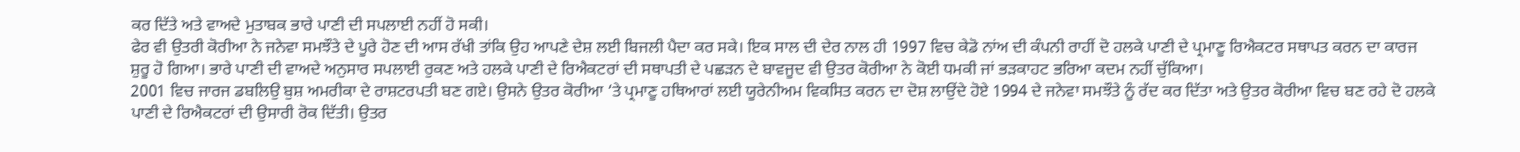ਕਰ ਦਿੱਤੇ ਅਤੇ ਵਾਅਦੇ ਮੁਤਾਬਕ ਭਾਰੇ ਪਾਣੀ ਦੀ ਸਪਲਾਈ ਨਹੀਂ ਹੋ ਸਕੀ।
ਫੇਰ ਵੀ ਉਤਰੀ ਕੋਰੀਆ ਨੇ ਜਨੇਵਾ ਸਮਝੌਤੇ ਦੇ ਪੂਰੇ ਹੋਣ ਦੀ ਆਸ ਰੱਖੀ ਤਾਂਕਿ ਉਹ ਆਪਣੇ ਦੇਸ਼ ਲਈ ਬਿਜਲੀ ਪੈਦਾ ਕਰ ਸਕੇ। ਇਕ ਸਾਲ ਦੀ ਦੇਰ ਨਾਲ ਹੀ 1997 ਵਿਚ ਕੇਡੋ ਨਾਂਅ ਦੀ ਕੰਪਨੀ ਰਾਹੀਂ ਦੋ ਹਲਕੇ ਪਾਣੀ ਦੇ ਪ੍ਰਮਾਣੂ ਰਿਐਕਟਰ ਸਥਾਪਤ ਕਰਨ ਦਾ ਕਾਰਜ ਸ਼ੁਰੂ ਹੋ ਗਿਆ। ਭਾਰੇ ਪਾਣੀ ਦੀ ਵਾਅਦੇ ਅਨੁਸਾਰ ਸਪਲਾਈ ਰੁਕਣ ਅਤੇ ਹਲਕੇ ਪਾਣੀ ਦੇ ਰਿਐਕਟਰਾਂ ਦੀ ਸਥਾਪਤੀ ਦੇ ਪਛੜਨ ਦੇ ਬਾਵਜੂਦ ਵੀ ਉਤਰ ਕੋਰੀਆ ਨੇ ਕੋਈ ਧਮਕੀ ਜਾਂ ਭੜਕਾਹਟ ਭਰਿਆ ਕਦਮ ਨਹੀਂ ਚੁੱਕਿਆ।
2001 ਵਿਚ ਜਾਰਜ ਡਬਲਿਉ ਬੁਸ਼ ਅਮਰੀਕਾ ਦੇ ਰਾਸ਼ਟਰਪਤੀ ਬਣ ਗਏ। ਉਸਨੇ ਉਤਰ ਕੋਰੀਆ ‘ਤੇ ਪ੍ਰਮਾਣੂ ਹਥਿਆਰਾਂ ਲਈ ਯੂਰੇਨੀਅਮ ਵਿਕਸਿਤ ਕਰਨ ਦਾ ਦੋਸ਼ ਲਾਉਂਦੇ ਹੋਏ 1994 ਦੇ ਜਨੇਵਾ ਸਮਝੌਤੇ ਨੂੰ ਰੱਦ ਕਰ ਦਿੱਤਾ ਅਤੇ ਉਤਰ ਕੋਰੀਆ ਵਿਚ ਬਣ ਰਹੇ ਦੋ ਹਲਕੇ ਪਾਣੀ ਦੇ ਰਿਐਕਟਰਾਂ ਦੀ ਉਸਾਰੀ ਰੋਕ ਦਿੱਤੀ। ਉਤਰ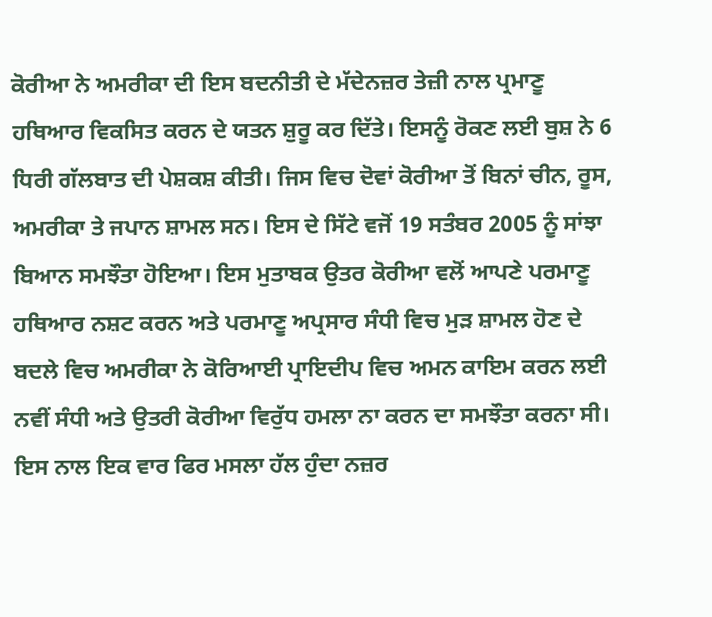ਕੋਰੀਆ ਨੇ ਅਮਰੀਕਾ ਦੀ ਇਸ ਬਦਨੀਤੀ ਦੇ ਮੱਦੇਨਜ਼ਰ ਤੇਜ਼ੀ ਨਾਲ ਪ੍ਰਮਾਣੂ ਹਥਿਆਰ ਵਿਕਸਿਤ ਕਰਨ ਦੇ ਯਤਨ ਸ਼ੁਰੂ ਕਰ ਦਿੱਤੇ। ਇਸਨੂੰ ਰੋਕਣ ਲਈ ਬੁਸ਼ ਨੇ 6 ਧਿਰੀ ਗੱਲਬਾਤ ਦੀ ਪੇਸ਼ਕਸ਼ ਕੀਤੀ। ਜਿਸ ਵਿਚ ਦੋਵਾਂ ਕੋਰੀਆ ਤੋਂ ਬਿਨਾਂ ਚੀਨ, ਰੂਸ, ਅਮਰੀਕਾ ਤੇ ਜਪਾਨ ਸ਼ਾਮਲ ਸਨ। ਇਸ ਦੇ ਸਿੱਟੇ ਵਜੋਂ 19 ਸਤੰਬਰ 2005 ਨੂੰ ਸਾਂਝਾ ਬਿਆਨ ਸਮਝੌਤਾ ਹੋਇਆ। ਇਸ ਮੁਤਾਬਕ ਉਤਰ ਕੋਰੀਆ ਵਲੋਂ ਆਪਣੇ ਪਰਮਾਣੂ ਹਥਿਆਰ ਨਸ਼ਟ ਕਰਨ ਅਤੇ ਪਰਮਾਣੂ ਅਪ੍ਰਸਾਰ ਸੰਧੀ ਵਿਚ ਮੁੜ ਸ਼ਾਮਲ ਹੋਣ ਦੇ ਬਦਲੇ ਵਿਚ ਅਮਰੀਕਾ ਨੇ ਕੋਰਿਆਈ ਪ੍ਰਾਇਦੀਪ ਵਿਚ ਅਮਨ ਕਾਇਮ ਕਰਨ ਲਈ ਨਵੀਂ ਸੰਧੀ ਅਤੇ ਉਤਰੀ ਕੋਰੀਆ ਵਿਰੁੱਧ ਹਮਲਾ ਨਾ ਕਰਨ ਦਾ ਸਮਝੌਤਾ ਕਰਨਾ ਸੀ। ਇਸ ਨਾਲ ਇਕ ਵਾਰ ਫਿਰ ਮਸਲਾ ਹੱਲ ਹੁੰਦਾ ਨਜ਼ਰ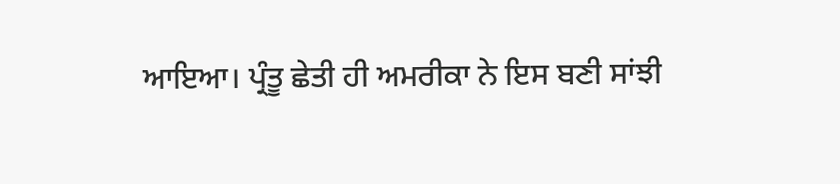ਆਇਆ। ਪ੍ਰੰਤੂ ਛੇਤੀ ਹੀ ਅਮਰੀਕਾ ਨੇ ਇਸ ਬਣੀ ਸਾਂਝੀ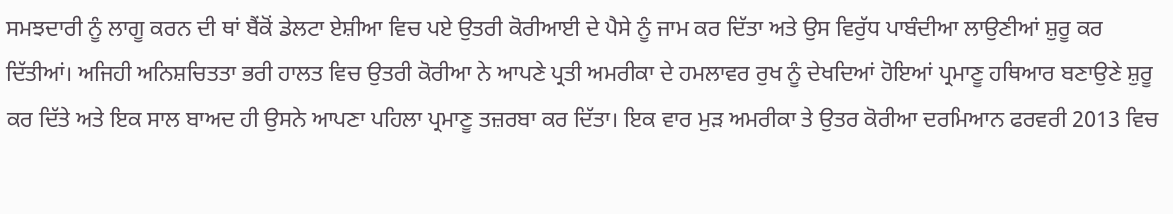ਸਮਝਦਾਰੀ ਨੂੰ ਲਾਗੂ ਕਰਨ ਦੀ ਥਾਂ ਬੈਂਕੋਂ ਡੇਲਟਾ ਏਸ਼ੀਆ ਵਿਚ ਪਏ ਉਤਰੀ ਕੋਰੀਆਈ ਦੇ ਪੈਸੇ ਨੂੰ ਜਾਮ ਕਰ ਦਿੱਤਾ ਅਤੇ ਉਸ ਵਿਰੁੱਧ ਪਾਬੰਦੀਆ ਲਾਉਣੀਆਂ ਸ਼ੁਰੂ ਕਰ ਦਿੱਤੀਆਂ। ਅਜਿਹੀ ਅਨਿਸ਼ਚਿਤਤਾ ਭਰੀ ਹਾਲਤ ਵਿਚ ਉਤਰੀ ਕੋਰੀਆ ਨੇ ਆਪਣੇ ਪ੍ਰਤੀ ਅਮਰੀਕਾ ਦੇ ਹਮਲਾਵਰ ਰੁਖ ਨੂੰ ਦੇਖਦਿਆਂ ਹੋਇਆਂ ਪ੍ਰਮਾਣੂ ਹਥਿਆਰ ਬਣਾਉਣੇ ਸ਼ੁਰੂ ਕਰ ਦਿੱਤੇ ਅਤੇ ਇਕ ਸਾਲ ਬਾਅਦ ਹੀ ਉਸਨੇ ਆਪਣਾ ਪਹਿਲਾ ਪ੍ਰਮਾਣੂ ਤਜ਼ਰਬਾ ਕਰ ਦਿੱਤਾ। ਇਕ ਵਾਰ ਮੁੜ ਅਮਰੀਕਾ ਤੇ ਉਤਰ ਕੋਰੀਆ ਦਰਮਿਆਨ ਫਰਵਰੀ 2013 ਵਿਚ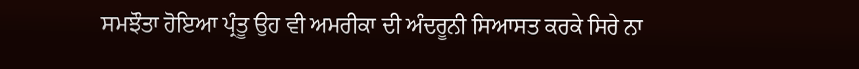ਸਮਝੌਤਾ ਹੋਇਆ ਪ੍ਰੰਤੂ ਉਹ ਵੀ ਅਮਰੀਕਾ ਦੀ ਅੰਦਰੂਨੀ ਸਿਆਸਤ ਕਰਕੇ ਸਿਰੇ ਨਾ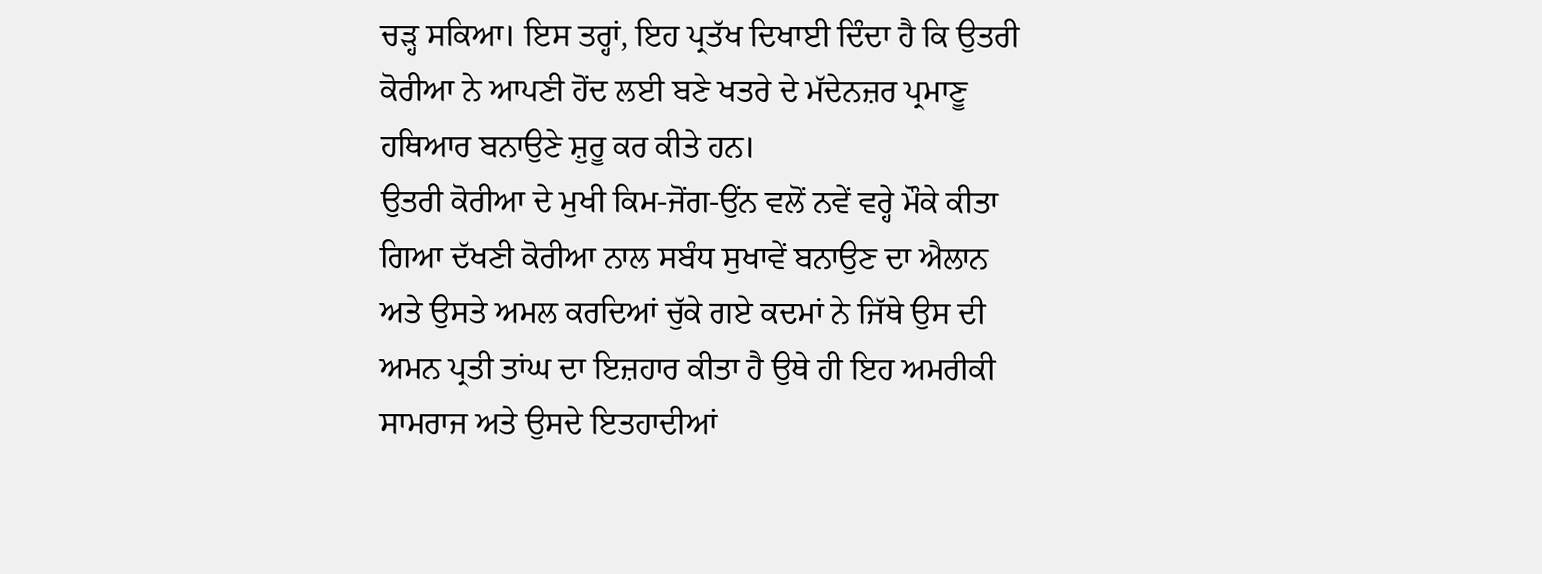ਚੜ੍ਹ ਸਕਿਆ। ਇਸ ਤਰ੍ਹਾਂ, ਇਹ ਪ੍ਰਤੱਖ ਦਿਖਾਈ ਦਿੰਦਾ ਹੈ ਕਿ ਉਤਰੀ ਕੋਰੀਆ ਨੇ ਆਪਣੀ ਹੋਂਦ ਲਈ ਬਣੇ ਖਤਰੇ ਦੇ ਮੱਦੇਨਜ਼ਰ ਪ੍ਰਮਾਣੂ ਹਥਿਆਰ ਬਨਾਉਣੇ ਸ਼ੁਰੂ ਕਰ ਕੀਤੇ ਹਨ।
ਉਤਰੀ ਕੋਰੀਆ ਦੇ ਮੁਖੀ ਕਿਮ-ਜੋਂਗ-ਉਂਨ ਵਲੋਂ ਨਵੇਂ ਵਰ੍ਹੇ ਮੌਕੇ ਕੀਤਾ ਗਿਆ ਦੱਖਣੀ ਕੋਰੀਆ ਨਾਲ ਸਬੰਧ ਸੁਖਾਵੇਂ ਬਨਾਉਣ ਦਾ ਐਲਾਨ ਅਤੇ ਉਸਤੇ ਅਮਲ ਕਰਦਿਆਂ ਚੁੱਕੇ ਗਏ ਕਦਮਾਂ ਨੇ ਜਿੱਥੇ ਉਸ ਦੀ ਅਮਨ ਪ੍ਰਤੀ ਤਾਂਘ ਦਾ ਇਜ਼ਹਾਰ ਕੀਤਾ ਹੈ ਉਥੇ ਹੀ ਇਹ ਅਮਰੀਕੀ ਸਾਮਰਾਜ ਅਤੇ ਉਸਦੇ ਇਤਹਾਦੀਆਂ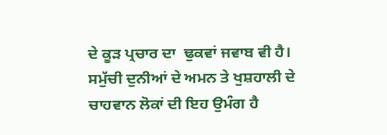ਦੇ ਕੂੜ ਪ੍ਰਚਾਰ ਦਾ  ਢੁਕਵਾਂ ਜਵਾਬ ਵੀ ਹੈ। ਸਮੁੱਚੀ ਦੁਨੀਆਂ ਦੇ ਅਮਨ ਤੇ ਖੁਸ਼ਹਾਲੀ ਦੇ ਚਾਹਵਾਨ ਲੋਕਾਂ ਦੀ ਇਹ ਉਮੰਗ ਹੈ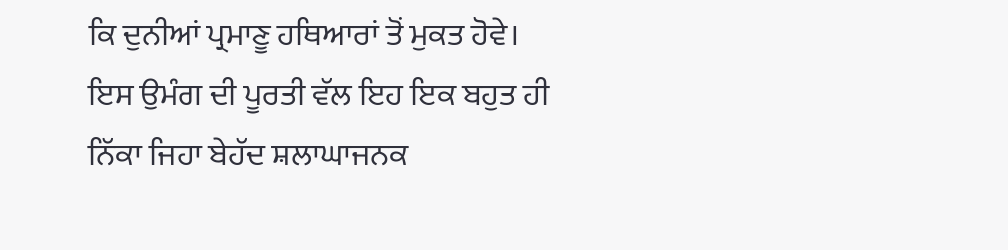ਕਿ ਦੁਨੀਆਂ ਪ੍ਰਮਾਣੂ ਹਥਿਆਰਾਂ ਤੋਂ ਮੁਕਤ ਹੋਵੇ। ਇਸ ਉਮੰਗ ਦੀ ਪੂਰਤੀ ਵੱਲ ਇਹ ਇਕ ਬਹੁਤ ਹੀ ਨਿੱਕਾ ਜਿਹਾ ਬੇਹੱਦ ਸ਼ਲਾਘਾਜਨਕ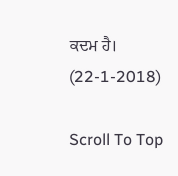ਕਦਮ ਹੈ।  (22-1-2018)

Scroll To Top